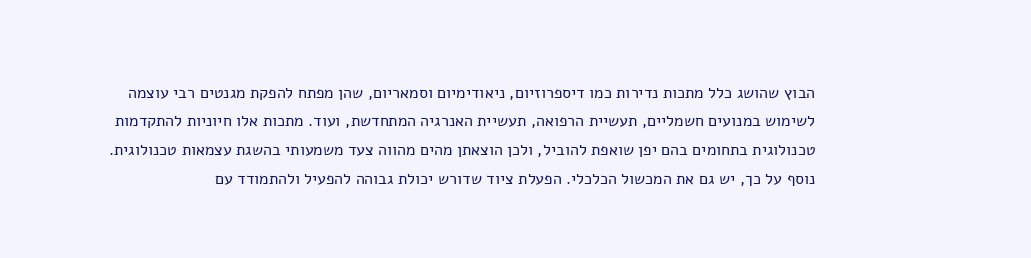הבוץ שהושג כלל מתכות נדירות כמו דיספרוזיום, ניאודימיום וסמאריום, שהן מפתח להפקת מגנטים רבי עוצמה לשימוש במנועים חשמליים, תעשיית הרפואה, תעשיית האנרגיה המתחדשת, ועוד. מתכות אלו חיוניות להתקדמות טכנולוגית בתחומים בהם יפן שואפת להוביל, ולכן הוצאתן מהים מהווה צעד משמעותי בהשגת עצמאות טכנולוגית.
נוסף על כך, יש גם את המכשול הכלכלי. הפעלת ציוד שדורש יכולת גבוהה להפעיל ולהתמודד עם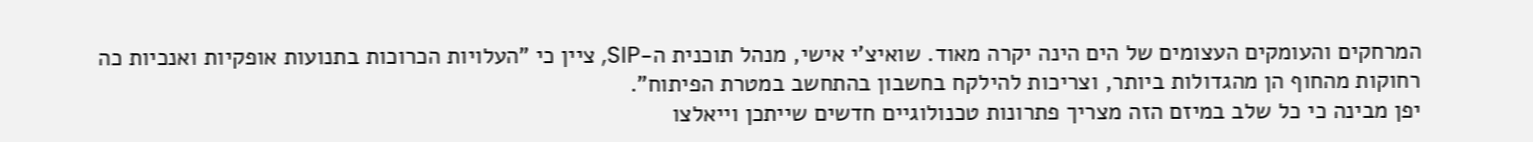המרחקים והעומקים העצומים של הים הינה יקרה מאוד. שואיצ'י אישי, מנהל תוכנית ה-SIP, ציין כי "העלויות הכרוכות בתנועות אופקיות ואנכיות כה רחוקות מהחוף הן מהגדולות ביותר, וצריכות להילקח בחשבון בהתחשב במטרת הפיתוח".
יפן מבינה כי כל שלב במיזם הזה מצריך פתרונות טכנולוגיים חדשים שייתכן וייאלצו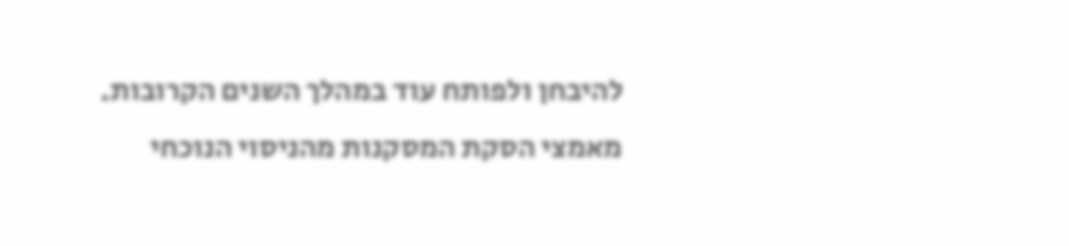להיבחן ולפותח עוד במהלך השנים הקרובות. מאמצי הסקת המסקנות מהניסוי הנוכחי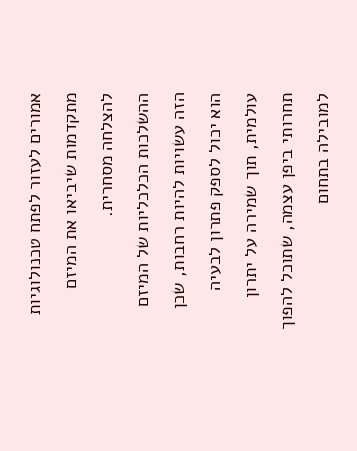אמורים לעזור לפתח טכנולוגיות מתקדמות שיביאו את המיזם להצלחה מסחרית.
ההשלכות הכלכליות של המיזם הזה עשויות להיות רחבות, שכן הוא יכול לספק פתרון לבעיה עולמית, תוך שמירה על יתרון תחרותי ביפן עצמה, שתוכל להפוך למובילה בתחום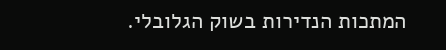המתכות הנדירות בשוק הגלובלי.